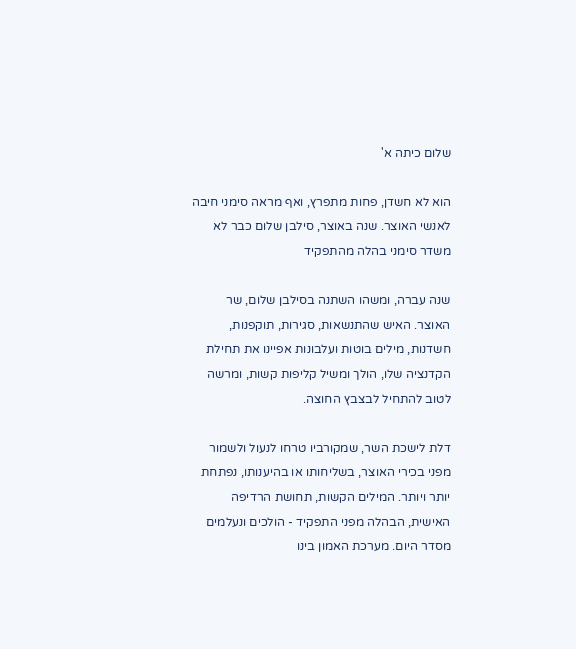שלום כיתה א'

הוא לא חשדן, פחות מתפרץ, ואף מראה סימני חיבה לאנשי האוצר. שנה באוצר, סילבן שלום כבר לא משדר סימני בהלה מהתפקיד

שנה עברה, ומשהו השתנה בסילבן שלום, שר האוצר. האיש שהתנשאות, סגירות, תוקפנות, חשדנות, מילים בוטות ועלבונות אפיינו את תחילת הקדנציה שלו, הולך ומשיל קליפות קשות, ומרשה לטוב להתחיל לבצבץ החוצה.

דלת לישכת השר, שמקורביו טרחו לנעול ולשמור מפני בכירי האוצר, בשליחותו או בהיענותו, נפתחת יותר ויותר. המילים הקשות, תחושת הרדיפה האישית, הבהלה מפני התפקיד - הולכים ונעלמים מסדר היום. מערכת האמון בינו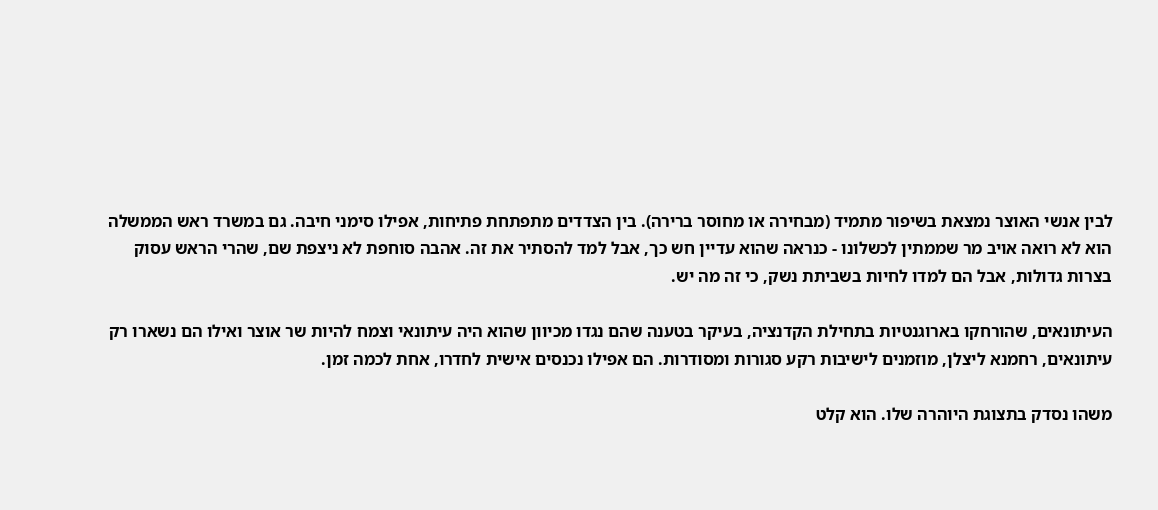לבין אנשי האוצר נמצאת בשיפור מתמיד (מבחירה או מחוסר ברירה). בין הצדדים מתפתחת פתיחות, אפילו סימני חיבה. גם במשרד ראש הממשלה הוא לא רואה אויב מר שממתין לכשלונו - כנראה שהוא עדיין חש כך, אבל למד להסתיר את זה. אהבה סוחפת לא ניצפת שם, שהרי הראש עסוק בצרות גדולות, אבל הם למדו לחיות בשביתת נשק, כי זה מה יש.

העיתונאים, שהורחקו בארוגנטיות בתחילת הקדנציה, בעיקר בטענה שהם נגדו מכיוון שהוא היה עיתונאי וצמח להיות שר אוצר ואילו הם נשארו רק עיתונאים, רחמנא ליצלן, מוזמנים לישיבות רקע סגורות ומסודרות. הם אפילו נכנסים אישית לחדרו, אחת לכמה זמן.

משהו נסדק בתצוגת היוהרה שלו. הוא קלט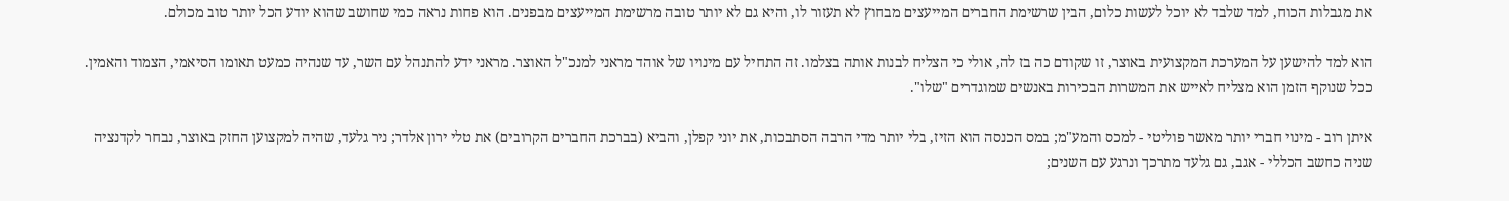את מגבלות הכוח, למד שלבד לא יוכל לעשות כלום, הבין שרשימת החברים המייעצים מבחוץ לא תעזור לו, והיא גם לא יותר טובה מרשימת המייעצים מבפנים. הוא פחות נראה כמי שחושב שהוא יודע הכל יותר טוב מכולם.

הוא למד להישען על המערכת המקצועית באוצר, זו שקודם כה בז לה, אולי כי הצליח לבנות אותה בצלמו. זה התחיל עם מינויו של אוהד מראני למנכ"ל האוצר. מראני ידע להתנהל עם השר, עד שנהיה כמעט תאומו הסיאמי, הצמוד והאמין. ככל שנוקף הזמן הוא מצליח לאייש את המשרות הבכירות באנשים שמוגדרים "שלו".

איתן רוב - מינוי חברי יותר מאשר פוליטי - למכס והמע"מ; במס הכנסה הוא הזיז, בלי יותר מדי הרבה הסתבכות, את יוני קפלן, והביא (בברכת החברים הקרובים) את טלי ירון אלדר; ניר גלעד, שהיה למקצוען החזק באוצר, נבחר לקדנציה שניה כחשב הכללי - אגב, גם גלעד מתרכך ונרגע עם השנים;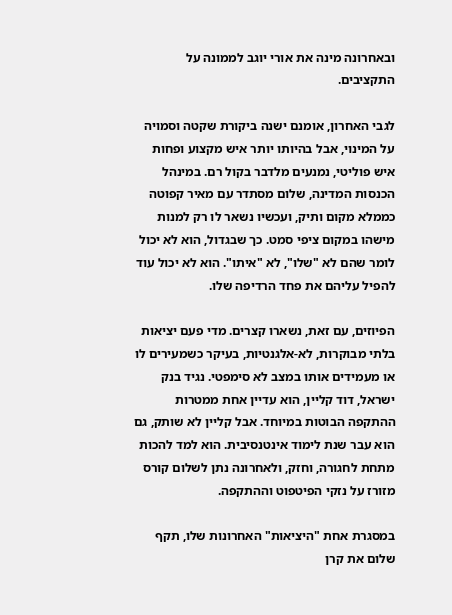ובאחרונה מינה את אורי יוגב לממונה על התקציבים.

לגבי האחרון, אומנם ישנה ביקורת שקטה וסמויה על המינוי, אבל בהיותו יותר איש מקצוע ופחות איש פוליטי, נמנעים מלדבר בקול רם. במינהל הכנסות המדינה, שלום מסתדר עם מאיר קפוטה כממלא מקום ותיק, ועכשיו נשאר לו רק למנות מישהו במקום ציפי סמט. כך שבגדול, הוא לא יכול לומר שהם לא "שלו", לא "איתו". הוא לא יכול עוד להפיל עליהם את פחד הרדיפה שלו.

הפיוזים, עם זאת, נשארו קצרים. מדי פעם יציאות בלתי מבוקרות, לא-אלגנטיות, בעיקר כשמעירים לו או מעמידים אותו במצב לא סימפטי. נגיד בנק ישראל, דוד קליין, הוא עדיין אחת ממטרות ההתקפה הבוטות במיוחד. אבל קליין לא שותק, גם הוא עבר שנת לימוד אינטנסיבית. הוא למד להכות מתחת לחגורה, וחזק, ולאחרונה נתן לשלום קורס מזורז על נזקי הפיטפוט וההתקפה.

במסגרת אחת "היציאות" האחרונות שלו, תקף שלום את קרן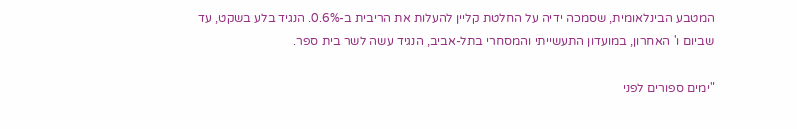המטבע הבינלאומית, שסמכה ידיה על החלטת קליין להעלות את הריבית ב-0.6%. הנגיד בלע בשקט, עד שביום ו' האחרון, במועדון התעשייתי והמסחרי בתל-אביב, הנגיד עשה לשר בית ספר.

"ימים ספורים לפני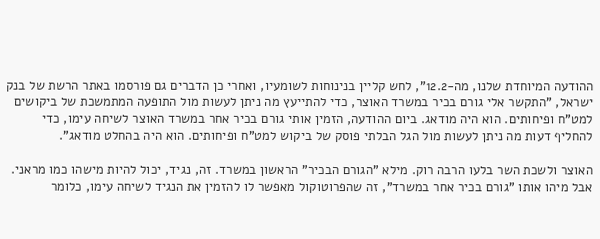ההודעה המיוחדת שלנו, מה-12.2", לחש קליין בנינוחות לשומעיו, ואחרי כן הדברים גם פורסמו באתר הרשת של בנק ישראל, "התקשר אלי גורם בכיר במשרד האוצר, כדי להתייעץ מה ניתן לעשות מול התופעה המתמשכת של ביקושים למט"ח ופיחותים. הוא היה מודאג. ביום ההודעה, הזמין אותי גורם בכיר אחר במשרד האוצר לשיחה עימו, כדי להחליף דעות מה ניתן לעשות מול הגל הבלתי פוסק של ביקוש למט"ח ופיחותים. הוא היה בהחלט מודאג".

האוצר ולשכת השר בלעו הרבה רוק. מילא "הגורם הבכיר" הראשון במשרד. זה, נגיד, יכול להיות מישהו כמו מראני. אבל מיהו אותו "גורם בכיר אחר במשרד", זה שהפרוטוקול מאפשר לו להזמין את הנגיד לשיחה עימו, כלומר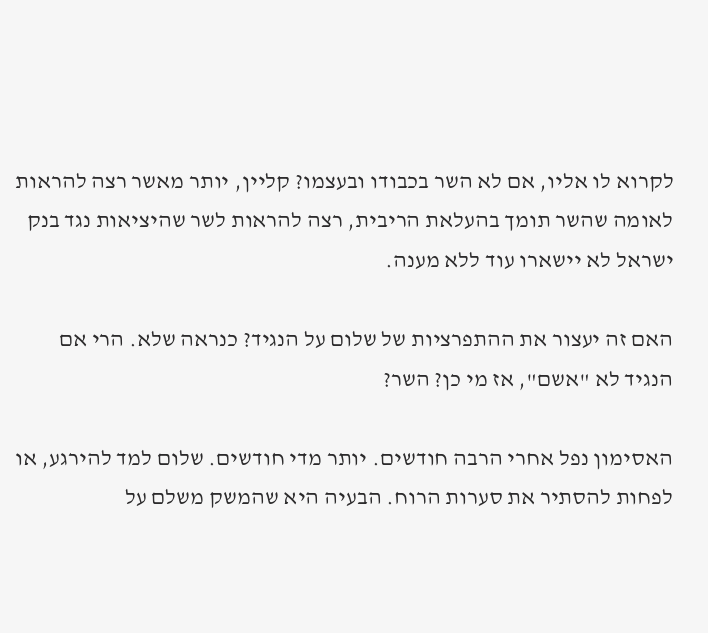לקרוא לו אליו, אם לא השר בכבודו ובעצמו? קליין, יותר מאשר רצה להראות לאומה שהשר תומך בהעלאת הריבית, רצה להראות לשר שהיציאות נגד בנק ישראל לא יישארו עוד ללא מענה.

האם זה יעצור את ההתפרציות של שלום על הנגיד? כנראה שלא. הרי אם הנגיד לא "אשם", אז מי כן? השר?

האסימון נפל אחרי הרבה חודשים. יותר מדי חודשים. שלום למד להירגע, או לפחות להסתיר את סערות הרוח. הבעיה היא שהמשק משלם על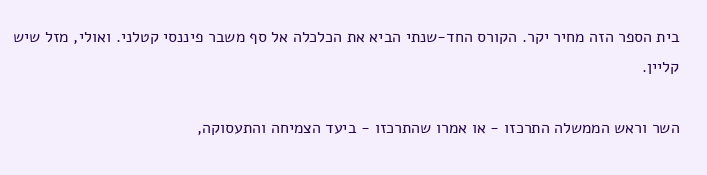בית הספר הזה מחיר יקר. הקורס החד-שנתי הביא את הכלכלה אל סף משבר פיננסי קטלני. ואולי, מזל שיש קליין.

השר וראש הממשלה התרכזו - או אמרו שהתרכזו - ביעד הצמיחה והתעסוקה,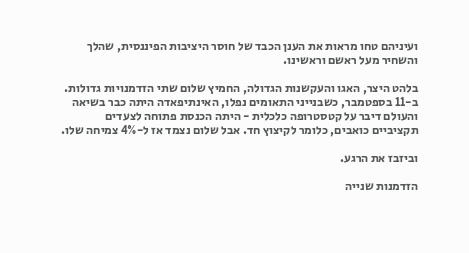ועיניהם טחו מראות את הענן הכבד של חוסר היציבות הפיננסית, שהלך והשחיר מעל ראשם וראשינו.

בלהט היצר, האגו והעקשנות הגדולה, החמיץ שלום שתי הזדמנויות גדולות. ב-11 בספטמבר, כשבנייני התאומים נפלו, האינתיפאדה היתה כבר בשיאה והעולם דיבר על קטסטרופה כלכלית - היתה הכנסת פתוחה לצעדים תקציביים כואבים, כלומר לקיצוץ חד. אבל שלום נצמד אז ל-4% צמיחה שלו.

וביזבז את הרגע.

הזדמנות שנייה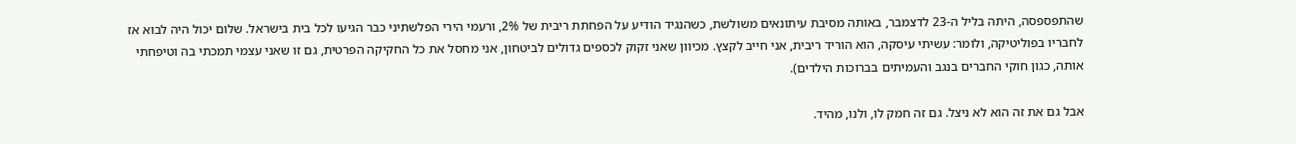שהתפספסה, היתה בליל ה-23 לדצמבר, באותה מסיבת עיתונאים משולשת, כשהנגיד הודיע על הפחתת ריבית של 2%, ורעמי הירי הפלשתיני כבר הגיעו לכל בית בישראל. שלום יכול היה לבוא אז לחבריו בפוליטיקה, ולומר: עשיתי עיסקה, הוא הוריד ריבית, אני חייב לקצץ. מכיוון שאני זקוק לכספים גדולים לביטחון, אני מחסל את כל החקיקה הפרטית, גם זו שאני עצמי תמכתי בה וטיפחתי אותה, כגון חוקי החברים בנגב והעמיתים בברוכות הילדים).

אבל גם את זה הוא לא ניצל. גם זה חמק לו, ולנו, מהיד.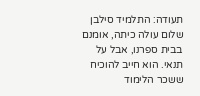תעודה: התלמיד סילבן שלום עולה כיתה, אומנם בבית ספרנו, אבל על תנאי. הוא חייב להוכיח ששכר הלימוד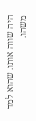היה שווה אותו. שהוא למד משהו.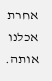אחרת אכלנו אותה.